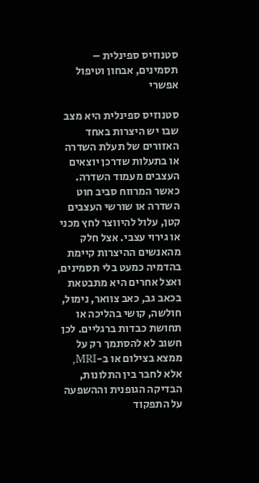סטנוזיס ספינלית – תסמינים‚ אבחון וטיפול אפשרי

סטנוזיס ספינלית היא מצב שבו יש היצרות באחד האזורים של תעלת השדרה או בתעלות שדרכן יוצאים העצבים מעמוד השדרה. כאשר המרווח סביב חוט השדרה או שורשי העצבים קטן‚ עלול להיווצר לחץ מכני או גירוי עצבי. אצל חלק מהאנשים ההיצרות קיימת בהדמיה כמעט בלי תסמינים‚ ואצל אחרים היא מתבטאת בכאב גב‚ כאב צוואר‚ נימול‚ חולשה‚ קושי בהליכה או תחושת כבדות ברגליים. לכן חשוב לא להסתמך רק על ממצא בצילום או ב-MRI‚ אלא לחבר בין התלונות‚ הבדיקה הגופנית וההשפעה על התפקוד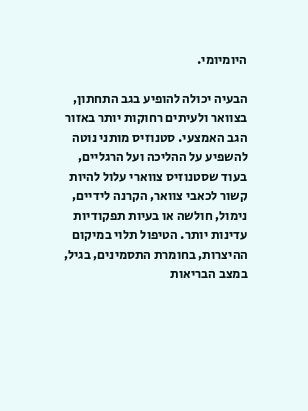היומיומי.

הבעיה יכולה להופיע בגב התחתון‚ בצוואר ולעיתים רחוקות יותר באזור הגב האמצעי. סטנוזיס מותני נוטה להשפיע על ההליכה ועל הרגליים‚ בעוד שסטנוזיס צווארי עלול להיות קשור לכאבי צוואר‚ הקרנה לידיים‚ נימול‚ חולשה או בעיות תפקודיות עדינות יותר. הטיפול תלוי במיקום ההיצרות‚ בחומרת התסמינים‚ בגיל‚ במצב הבריאות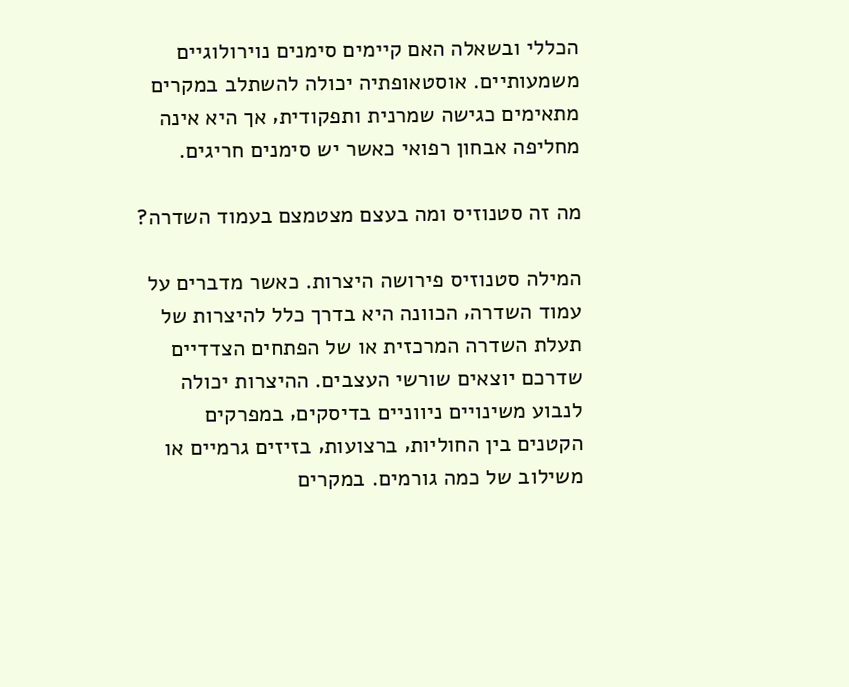הכללי ובשאלה האם קיימים סימנים נוירולוגיים משמעותיים. אוסטאופתיה יכולה להשתלב במקרים מתאימים כגישה שמרנית ותפקודית‚ אך היא אינה מחליפה אבחון רפואי כאשר יש סימנים חריגים.

מה זה סטנוזיס ומה בעצם מצטמצם בעמוד השדרה?

המילה סטנוזיס פירושה היצרות. כאשר מדברים על עמוד השדרה‚ הכוונה היא בדרך כלל להיצרות של תעלת השדרה המרכזית או של הפתחים הצדדיים שדרכם יוצאים שורשי העצבים. ההיצרות יכולה לנבוע משינויים ניווניים בדיסקים‚ במפרקים הקטנים בין החוליות‚ ברצועות‚ בזיזים גרמיים או משילוב של כמה גורמים. במקרים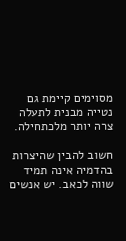מסוימים קיימת גם נטייה מבנית לתעלה צרה יותר מלכתחילה.

חשוב להבין שהיצרות בהדמיה אינה תמיד שווה לכאב. יש אנשים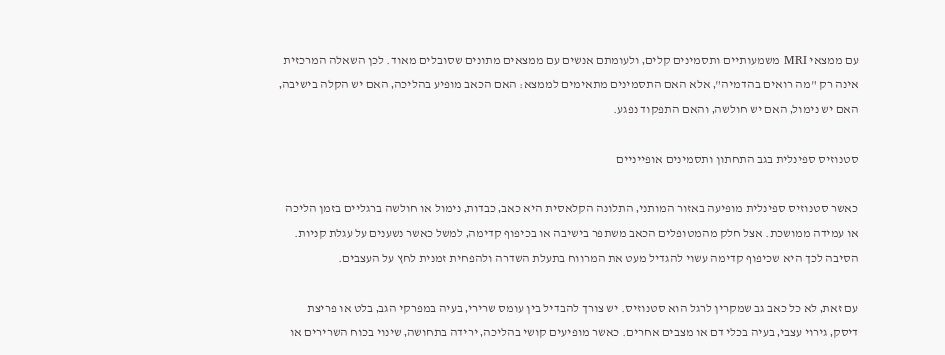עם ממצאי MRI משמעותיים ותסמינים קלים‚ ולעומתם אנשים עם ממצאים מתונים שסובלים מאוד. לכן השאלה המרכזית אינה רק "מה רואים בהדמיה"‚ אלא האם התסמינים מתאימים לממצא: האם הכאב מופיע בהליכה‚ האם יש הקלה בישיבה‚ האם יש נימול‚ האם יש חולשה‚ והאם התפקוד נפגע.

סטנוזיס ספינלית בגב התחתון ותסמינים אופייניים

כאשר סטנוזיס ספינלית מופיעה באזור המותני‚ התלונה הקלאסית היא כאב‚ כבדות‚ נימול או חולשה ברגליים בזמן הליכה או עמידה ממושכת. אצל חלק מהמטופלים הכאב משתפר בישיבה או בכיפוף קדימה‚ למשל כאשר נשענים על עגלת קניות. הסיבה לכך היא שכיפוף קדימה עשוי להגדיל מעט את המרווח בתעלת השדרה ולהפחית זמנית לחץ על העצבים.

עם זאת‚ לא כל כאב גב שמקרין לרגל הוא סטנוזיס. יש צורך להבדיל בין עומס שרירי‚ בעיה במפרקי הגב‚ בלט או פריצת דיסק‚ גירוי עצבי‚ בעיה בכלי דם או מצבים אחרים. כאשר מופיעים קושי בהליכה‚ ירידה בתחושה‚ שינוי בכוח השרירים או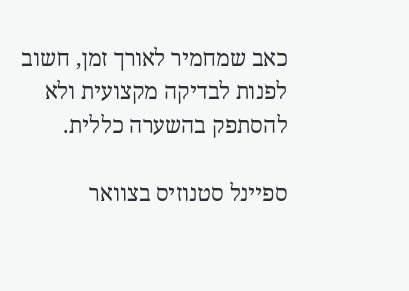כאב שמחמיר לאורך זמן‚ חשוב לפנות לבדיקה מקצועית ולא להסתפק בהשערה כללית.

ספיינל סטנוזיס בצוואר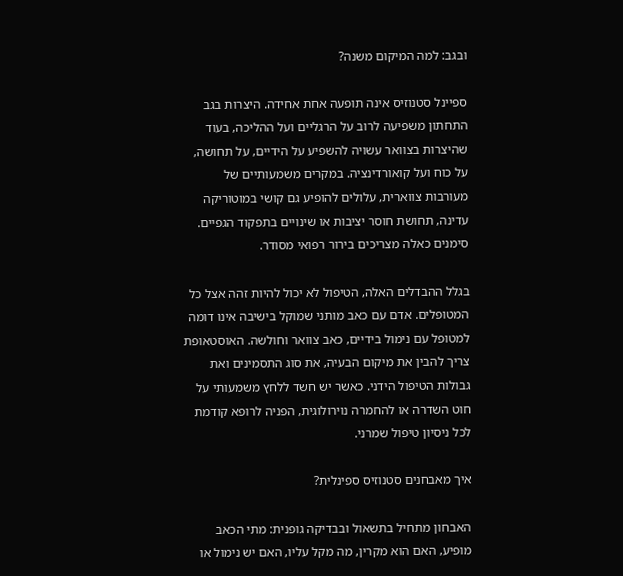ובגב: למה המיקום משנה?

ספיינל סטנוזיס אינה תופעה אחת אחידה. היצרות בגב התחתון משפיעה לרוב על הרגליים ועל ההליכה‚ בעוד שהיצרות בצוואר עשויה להשפיע על הידיים‚ על תחושה‚ על כוח ועל קואורדינציה. במקרים משמעותיים של מעורבות צווארית‚ עלולים להופיע גם קושי במוטוריקה עדינה‚ תחושת חוסר יציבות או שינויים בתפקוד הגפיים. סימנים כאלה מצריכים בירור רפואי מסודר.

בגלל ההבדלים האלה‚ הטיפול לא יכול להיות זהה אצל כל המטופלים. אדם עם כאב מותני שמוקל בישיבה אינו דומה למטופל עם נימול בידיים‚ כאב צוואר וחולשה. האוסטאופת צריך להבין את מיקום הבעיה‚ את סוג התסמינים ואת גבולות הטיפול הידני. כאשר יש חשד ללחץ משמעותי על חוט השדרה או להחמרה נוירולוגית‚ הפניה לרופא קודמת לכל ניסיון טיפול שמרני.

איך מאבחנים סטנוזיס ספינלית?

האבחון מתחיל בתשאול ובבדיקה גופנית: מתי הכאב מופיע‚ האם הוא מקרין‚ מה מקל עליו‚ האם יש נימול או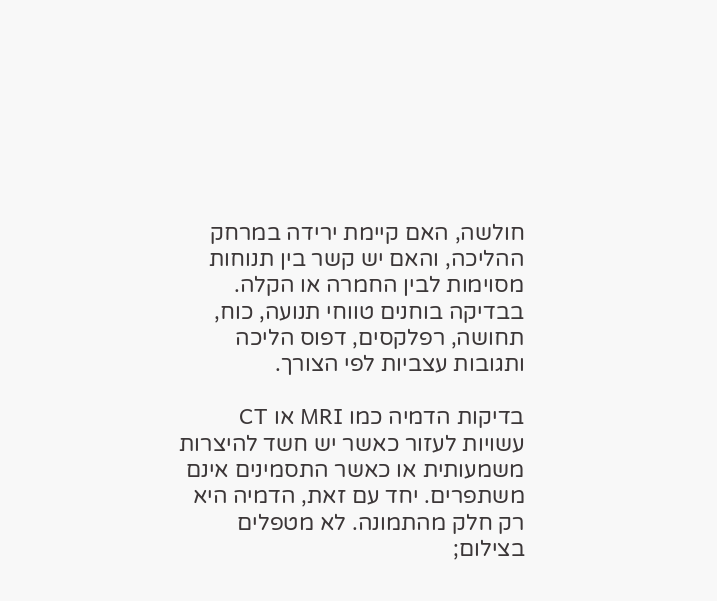חולשה‚ האם קיימת ירידה במרחק ההליכה‚ והאם יש קשר בין תנוחות מסוימות לבין החמרה או הקלה. בבדיקה בוחנים טווחי תנועה‚ כוח‚ תחושה‚ רפלקסים‚ דפוס הליכה ותגובות עצביות לפי הצורך.

בדיקות הדמיה כמו MRI או CT עשויות לעזור כאשר יש חשד להיצרות משמעותית או כאשר התסמינים אינם משתפרים. יחד עם זאת‚ הדמיה היא רק חלק מהתמונה. לא מטפלים בצילום;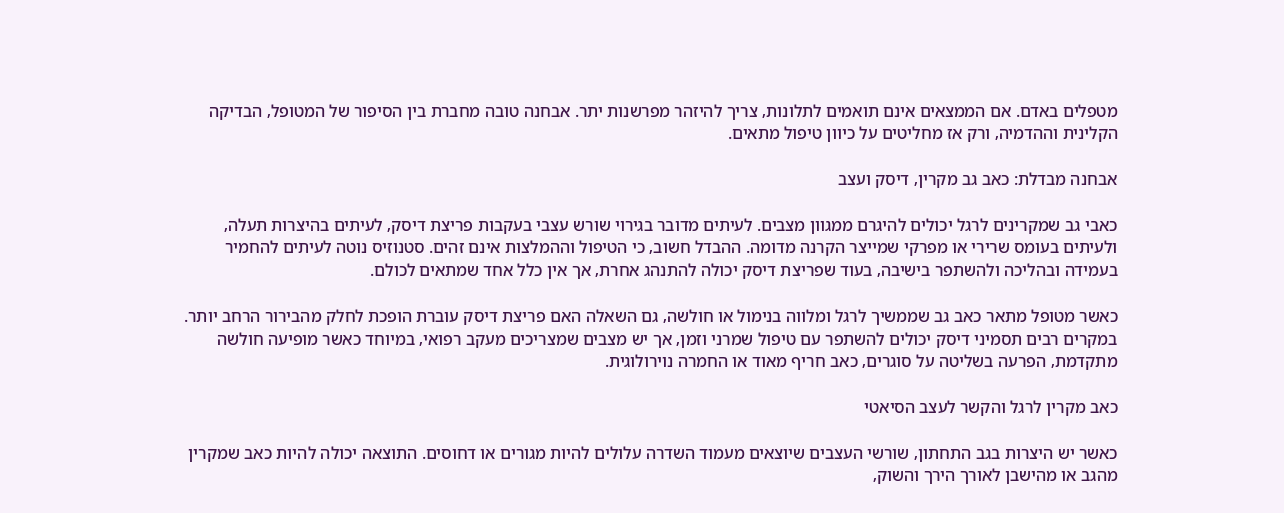מטפלים באדם. אם הממצאים אינם תואמים לתלונות‚ צריך להיזהר מפרשנות יתר. אבחנה טובה מחברת בין הסיפור של המטופל‚ הבדיקה הקלינית וההדמיה‚ ורק אז מחליטים על כיוון טיפול מתאים.

אבחנה מבדלת: כאב גב מקרין‚ דיסק ועצב

כאבי גב שמקרינים לרגל יכולים להיגרם ממגוון מצבים. לעיתים מדובר בגירוי שורש עצבי בעקבות פריצת דיסק‚ לעיתים בהיצרות תעלה‚ ולעיתים בעומס שרירי או מפרקי שמייצר הקרנה מדומה. ההבדל חשוב‚ כי הטיפול וההמלצות אינם זהים. סטנוזיס נוטה לעיתים להחמיר בעמידה ובהליכה ולהשתפר בישיבה‚ בעוד שפריצת דיסק יכולה להתנהג אחרת‚ אך אין כלל אחד שמתאים לכולם.

כאשר מטופל מתאר כאב גב שממשיך לרגל ומלווה בנימול או חולשה‚ גם השאלה האם פריצת דיסק עוברת הופכת לחלק מהבירור הרחב יותר. במקרים רבים תסמיני דיסק יכולים להשתפר עם טיפול שמרני וזמן‚ אך יש מצבים שמצריכים מעקב רפואי‚ במיוחד כאשר מופיעה חולשה מתקדמת‚ הפרעה בשליטה על סוגרים‚ כאב חריף מאוד או החמרה נוירולוגית.

כאב מקרין לרגל והקשר לעצב הסיאטי

כאשר יש היצרות בגב התחתון‚ שורשי העצבים שיוצאים מעמוד השדרה עלולים להיות מגורים או דחוסים. התוצאה יכולה להיות כאב שמקרין מהגב או מהישבן לאורך הירך והשוק‚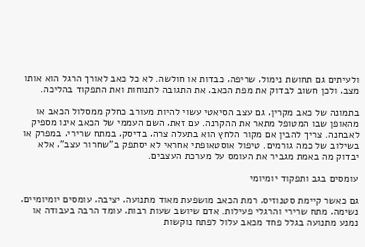ולעיתים גם תחושת נימול‚ שריפה‚ כבדות או חולשה. לא כל כאב לאורך הרגל הוא אותו מצב‚ ולכן חשוב לבדוק את מפת הכאב‚ את התגובה לתנוחות ואת התפקוד בהליכה.

בתמונה של כאב מקרין‚ גם עצב הסיאטי עשוי להיות מעורב כחלק ממסלול הכאב או מהאופן שבו המטופל מתאר את ההקרנה. עם זאת‚ השם העממי של הכאב אינו מספיק לאבחנה. צריך להבין אם מקור הלחץ הוא בתעלה צרה‚ בדיסק‚ במתח שרירי‚ במפרק או בשילוב של כמה גורמים. טיפול אוסטאופתי אחראי לא יסתפק ב"שחרור עצב"‚ אלא יבדוק מה באמת מגביר את העומס על מערכת העצבים.

עומסים בגב ותפקוד יומיומי

גם כאשר קיימת סטנוזיס‚ רמת הכאב מושפעת מאוד מתנועה‚ יציבה‚ עומסים יומיומיים‚ נשימה‚ מתח שרירי והרגלי פעילות. אדם שיושב שעות רבות‚ עומד הרבה בעבודה או נמנע מתנועה בגלל פחד מכאב עלול לפתח נוקשות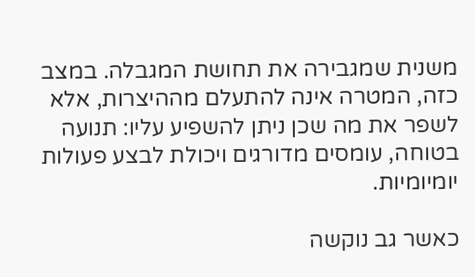משנית שמגבירה את תחושת המגבלה. במצב כזה‚ המטרה אינה להתעלם מההיצרות‚ אלא לשפר את מה שכן ניתן להשפיע עליו: תנועה בטוחה‚ עומסים מדורגים ויכולת לבצע פעולות יומיומיות.

כאשר גב נוקשה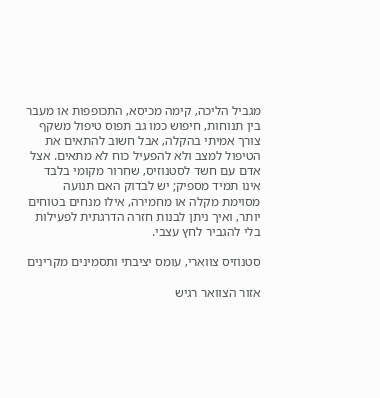מגביל הליכה‚ קימה מכיסא‚ התכופפות או מעבר בין תנוחות‚ חיפוש כמו גב תפוס טיפול משקף צורך אמיתי בהקלה‚ אבל חשוב להתאים את הטיפול למצב ולא להפעיל כוח לא מתאים. אצל אדם עם חשד לסטנוזיס‚ שחרור מקומי בלבד אינו תמיד מספיק; יש לבדוק האם תנועה מסוימת מקלה או מחמירה‚ אילו מנחים בטוחים יותר‚ ואיך ניתן לבנות חזרה הדרגתית לפעילות בלי להגביר לחץ עצבי.

סטנוזיס צווארי‚ עומס יציבתי ותסמינים מקרינים

אזור הצוואר רגיש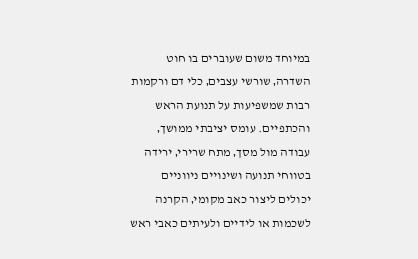במיוחד משום שעוברים בו חוט השדרה‚ שורשי עצבים‚ כלי דם ורקמות רבות שמשפיעות על תנועת הראש והכתפיים. עומס יציבתי ממושך‚ עבודה מול מסך‚ מתח שרירי‚ ירידה בטווחי תנועה ושינויים ניווניים יכולים ליצור כאב מקומי‚ הקרנה לשכמות או לידיים ולעיתים כאבי ראש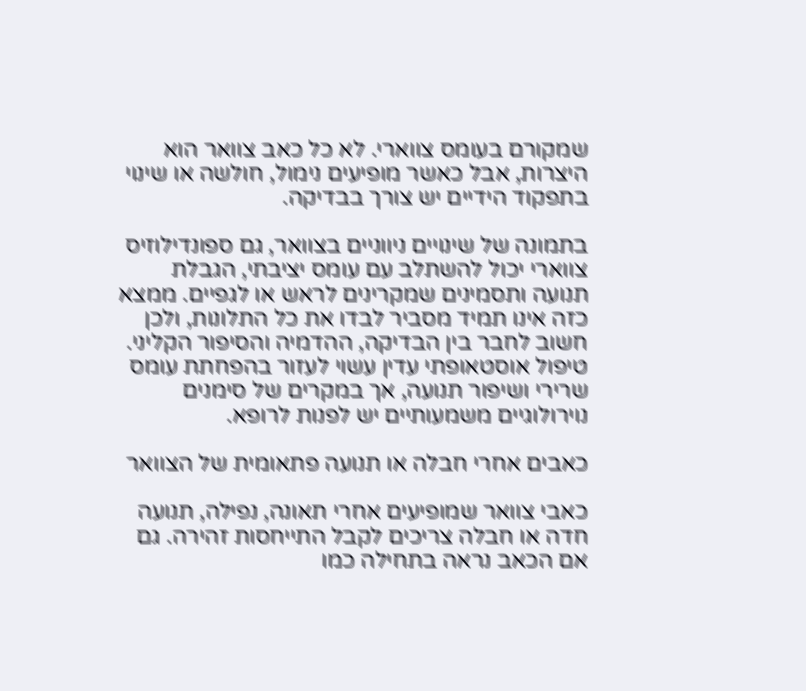שמקורם בעומס צווארי. לא כל כאב צוואר הוא היצרות‚ אבל כאשר מופיעים נימול‚ חולשה או שינוי בתפקוד הידיים יש צורך בבדיקה.

בתמונה של שינויים ניווניים בצוואר‚ גם ספונדילוזיס צווארי יכול להשתלב עם עומס יציבתי‚ הגבלת תנועה ותסמינים שמקרינים לראש או לגפיים. ממצא כזה אינו תמיד מסביר לבדו את כל התלונות‚ ולכן חשוב לחבר בין הבדיקה‚ ההדמיה והסיפור הקליני. טיפול אוסטאופתי עדין עשוי לעזור בהפחתת עומס שרירי ושיפור תנועה‚ אך במקרים של סימנים נוירולוגיים משמעותיים יש לפנות לרופא.

כאבים אחרי חבלה או תנועה פתאומית של הצוואר

כאבי צוואר שמופיעים אחרי תאונה‚ נפילה‚ תנועה חדה או חבלה צריכים לקבל התייחסות זהירה. גם אם הכאב נראה בתחילה כמו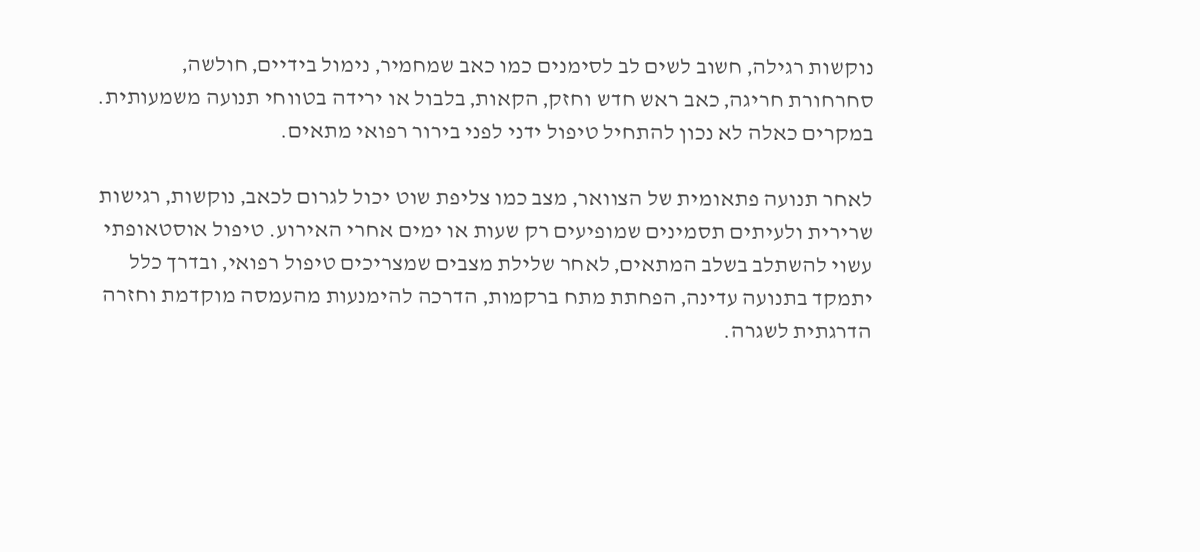נוקשות רגילה‚ חשוב לשים לב לסימנים כמו כאב שמחמיר‚ נימול בידיים‚ חולשה‚ סחרחורת חריגה‚ כאב ראש חדש וחזק‚ הקאות‚ בלבול או ירידה בטווחי תנועה משמעותית. במקרים כאלה לא נכון להתחיל טיפול ידני לפני בירור רפואי מתאים.

לאחר תנועה פתאומית של הצוואר‚ מצב כמו צליפת שוט יכול לגרום לכאב‚ נוקשות‚ רגישות שרירית ולעיתים תסמינים שמופיעים רק שעות או ימים אחרי האירוע. טיפול אוסטאופתי עשוי להשתלב בשלב המתאים‚ לאחר שלילת מצבים שמצריכים טיפול רפואי‚ ובדרך כלל יתמקד בתנועה עדינה‚ הפחתת מתח ברקמות‚ הדרכה להימנעות מהעמסה מוקדמת וחזרה הדרגתית לשגרה.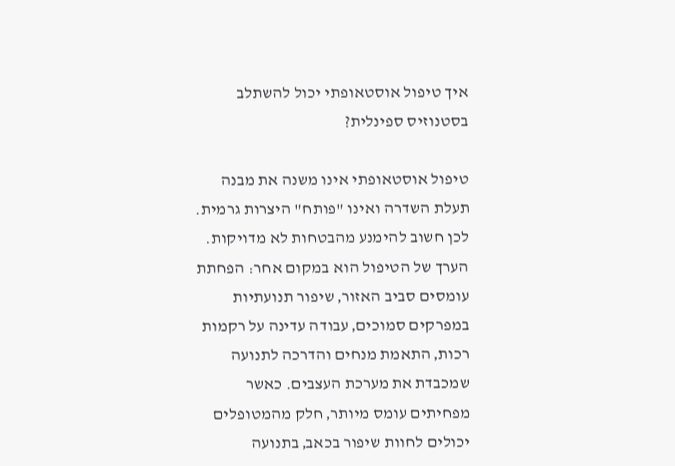איך טיפול אוסטאופתי יכול להשתלב בסטנוזיס ספינלית?

טיפול אוסטאופתי אינו משנה את מבנה תעלת השדרה ואינו "פותח" היצרות גרמית. לכן חשוב להימנע מהבטחות לא מדויקות. הערך של הטיפול הוא במקום אחר: הפחתת עומסים סביב האזור‚ שיפור תנועתיות במפרקים סמוכים‚ עבודה עדינה על רקמות רכות‚ התאמת מנחים והדרכה לתנועה שמכבדת את מערכת העצבים. כאשר מפחיתים עומס מיותר‚ חלק מהמטופלים יכולים לחוות שיפור בכאב‚ בתנועה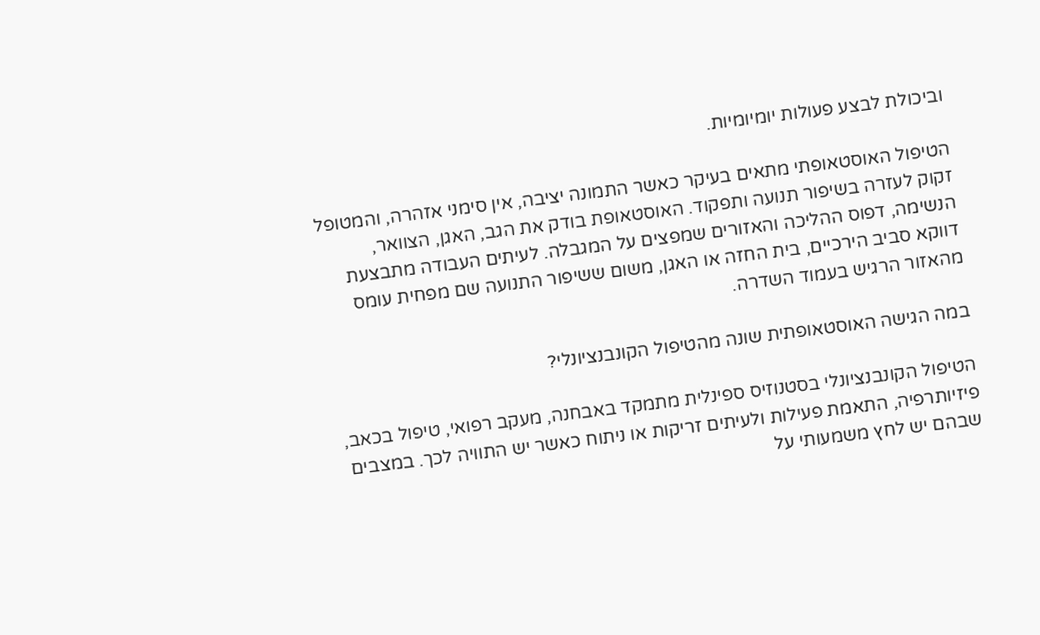וביכולת לבצע פעולות יומיומיות.

הטיפול האוסטאופתי מתאים בעיקר כאשר התמונה יציבה‚ אין סימני אזהרה‚ והמטופל זקוק לעזרה בשיפור תנועה ותפקוד. האוסטאופת בודק את הגב‚ האגן‚ הצוואר‚ הנשימה‚ דפוס ההליכה והאזורים שמפצים על המגבלה. לעיתים העבודה מתבצעת דווקא סביב הירכיים‚ בית החזה או האגן‚ משום ששיפור התנועה שם מפחית עומס מהאזור הרגיש בעמוד השדרה.

במה הגישה האוסטאופתית שונה מהטיפול הקונבנציונלי?

הטיפול הקונבנציונלי בסטנוזיס ספינלית מתמקד באבחנה‚ מעקב רפואי‚ טיפול בכאב‚ פיזיותרפיה‚ התאמת פעילות ולעיתים זריקות או ניתוח כאשר יש התוויה לכך. במצבים שבהם יש לחץ משמעותי על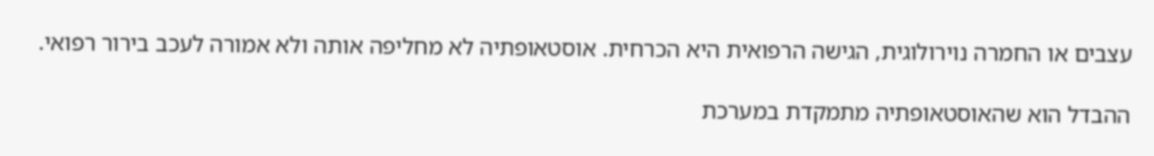עצבים או החמרה נוירולוגית‚ הגישה הרפואית היא הכרחית. אוסטאופתיה לא מחליפה אותה ולא אמורה לעכב בירור רפואי.

ההבדל הוא שהאוסטאופתיה מתמקדת במערכת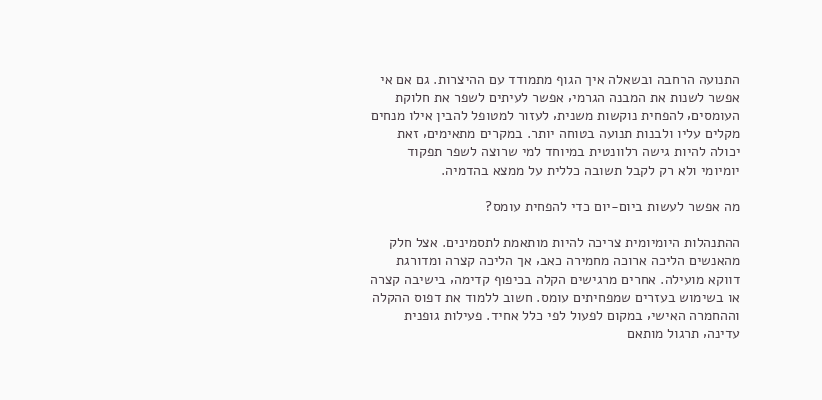התנועה הרחבה ובשאלה איך הגוף מתמודד עם ההיצרות. גם אם אי אפשר לשנות את המבנה הגרמי‚ אפשר לעיתים לשפר את חלוקת העומסים‚ להפחית נוקשות משנית‚ לעזור למטופל להבין אילו מנחים מקלים עליו ולבנות תנועה בטוחה יותר. במקרים מתאימים‚ זאת יכולה להיות גישה רלוונטית במיוחד למי שרוצה לשפר תפקוד יומיומי ולא רק לקבל תשובה כללית על ממצא בהדמיה.

מה אפשר לעשות ביום-יום כדי להפחית עומס?

ההתנהלות היומיומית צריכה להיות מותאמת לתסמינים. אצל חלק מהאנשים הליכה ארוכה מחמירה כאב‚ אך הליכה קצרה ומדורגת דווקא מועילה. אחרים מרגישים הקלה בכיפוף קדימה‚ בישיבה קצרה או בשימוש בעזרים שמפחיתים עומס. חשוב ללמוד את דפוס ההקלה וההחמרה האישי‚ במקום לפעול לפי כלל אחיד. פעילות גופנית עדינה‚ תרגול מותאם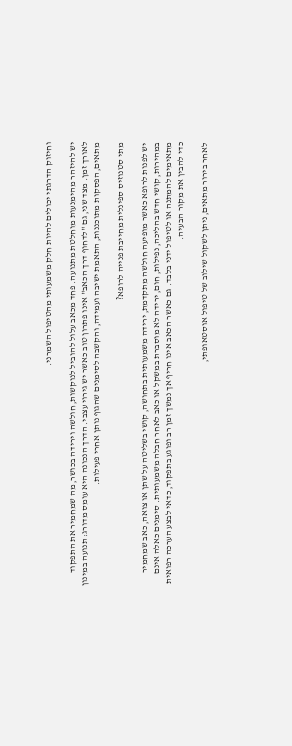וחיזוק הדרגתי יכולים להיות חלק משמעותי מהטיפול השמרני.

יש להיזהר מהימנעות מוחלטת מתנועה. פחד מכאב עלול להוביל לנוקשות‚ חולשה וירידה בכושר‚ מה שמחמיר את התפקוד לאורך זמן. מצד שני‚ גם "לדחוף דרך הכאב" אינו פתרון טוב כאשר יש גירוי עצבי. הדרך הנכונה היא עומס מדורג: תנועה במינון מתאים‚ הפסקות מתוכננות‚ התאמת ישיבה ועמידה‚ והקשבה לסימנים שהגוף נותן אחרי פעילות.

מתי סטנוזיס ספינלית מחייבת פנייה לרופא?

יש לפנות לרופא כאשר מופיעה חולשה מתקדמת‚ ירידה משמעותית בתחושה‚ קושי בשליטה על שתן או צואה‚ כאב שמחמיר במהירות‚ קושי חדש בהליכה‚ נפילות‚ חום‚ ירידה לא מוסברת במשקל או כאב לאחר חבלה משמעותית. סימנים כאלה אינם מתאימים להמתנה או לטיפול ידני בלבד. גם כאשר הכאב אינו חריף אך נמשך זמן רב ופוגע בתפקוד‚ כדאי לבצע הערכה רפואית כדי להבין את מקור הבעיה.

לאחר בירור מתאים‚ ניתן לשקול שילוב של טיפול אוסטאופתי‚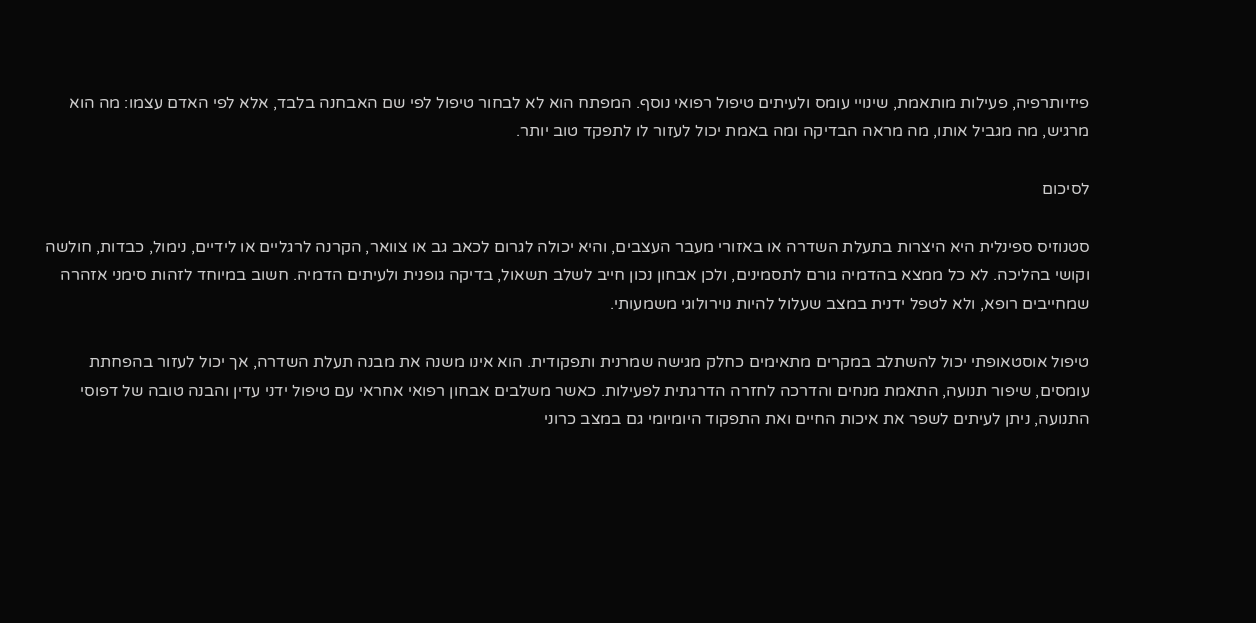פיזיותרפיה‚ פעילות מותאמת‚ שינויי עומס ולעיתים טיפול רפואי נוסף. המפתח הוא לא לבחור טיפול לפי שם האבחנה בלבד‚ אלא לפי האדם עצמו: מה הוא מרגיש‚ מה מגביל אותו‚ מה מראה הבדיקה ומה באמת יכול לעזור לו לתפקד טוב יותר.

לסיכום

סטנוזיס ספינלית היא היצרות בתעלת השדרה או באזורי מעבר העצבים‚ והיא יכולה לגרום לכאב גב או צוואר‚ הקרנה לרגליים או לידיים‚ נימול‚ כבדות‚ חולשה וקושי בהליכה. לא כל ממצא בהדמיה גורם לתסמינים‚ ולכן אבחון נכון חייב לשלב תשאול‚ בדיקה גופנית ולעיתים הדמיה. חשוב במיוחד לזהות סימני אזהרה שמחייבים רופא‚ ולא לטפל ידנית במצב שעלול להיות נוירולוגי משמעותי.

טיפול אוסטאופתי יכול להשתלב במקרים מתאימים כחלק מגישה שמרנית ותפקודית. הוא אינו משנה את מבנה תעלת השדרה‚ אך יכול לעזור בהפחתת עומסים‚ שיפור תנועה‚ התאמת מנחים והדרכה לחזרה הדרגתית לפעילות. כאשר משלבים אבחון רפואי אחראי עם טיפול ידני עדין והבנה טובה של דפוסי התנועה‚ ניתן לעיתים לשפר את איכות החיים ואת התפקוד היומיומי גם במצב כרוני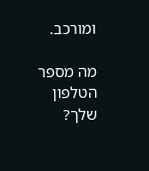ומורכב.

מה מספר הטלפון שלך?